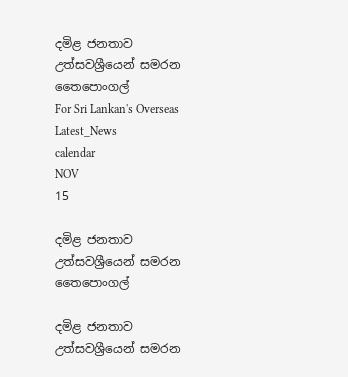දමිළ ජනතාව උත්සවශ්‍රීයෙන් සමරන තෛපොංගල්
For Sri Lankan's Overseas
Latest_News
calendar
NOV
15

දමිළ ජනතාව උත්සවශ්‍රීයෙන් සමරන තෛපොංගල්

දමිළ ජනතාව උත්සවශ්‍රීයෙන් සමරන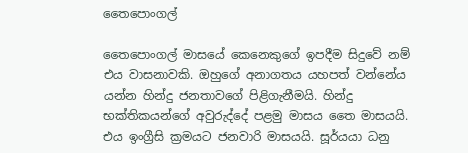තෛපොංගල්

තෛපොංගල් මාසයේ කෙනෙකුගේ ඉපදීම සිදුවේ නම් එය වාසනාවකි. ඔහුගේ අනාගතය යහපත් වන්නේය යන්න හින්දු ජනතාවගේ පිළිගැනීමයි. හින්දු භක්තිකයන්ගේ අවුරුද්දේ පළමු මාසය තෛ මාසයයි. එය ඉංග්‍රීසි ක්‍රමයට ජනවාරි මාසයයි. සූර්යයා ධනු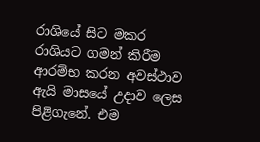රාශියේ සිට මකර රාශියට ගමන් කිරීම ආරම්භ කරන අවස්ථාව ඇයි මාසයේ උදාව ලෙස පිළිගැනේ. එම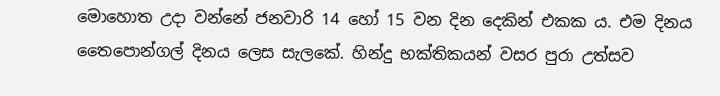මොහොත උදා වන්නේ ජනවාරි 14 හෝ 15 වන දින දෙකින් එකක ය. එම දිනය තෛපොන්ගල් දිනය ලෙස සැලකේ. හින්දු භක්තිකයන් වසර පුරා උත්සව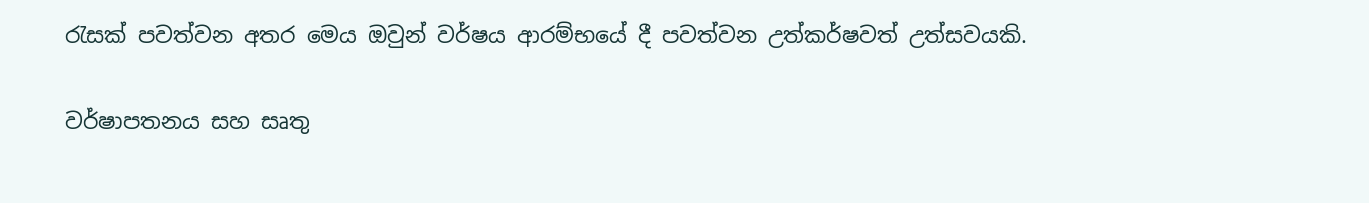රැසක් පවත්වන අතර මෙය ඔවුන් වර්ෂය ආරම්භයේ දී පවත්වන උත්කර්ෂවත් උත්සවයකි.

වර්ෂාපතනය සහ සෘතු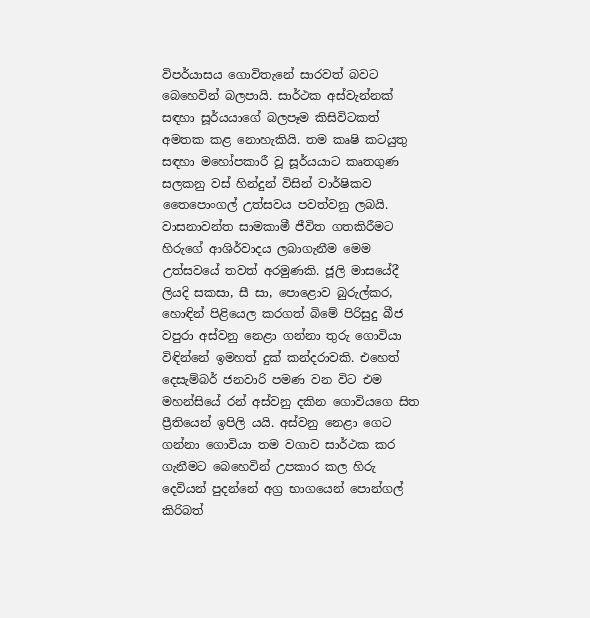විපර්යාසය ගොවිතැනේ සාරවත් බවට බෙහෙවින් බලපායි. සාර්ථක අස්වැන්නක් සඳහා සූර්යයාගේ බලපෑම කිසිවිටකත් අමතක කළ නොහැකියි. තම කෘෂි කටයුතු සඳහා මහෝපකාරී වූ සූර්යයාට කෘතගුණ සලකනු වස් හින්දුන් විසින් වාර්ෂිකව තෛපොංගල් උත්සවය පවත්වනු ලබයි. වාසනාවන්ත සාමකාමී ජීවිත ගතකිරීමට හිරුගේ ආශිර්වාදය ලබාගැනීම මෙම උත්සවයේ තවත් අරමුණකි. ජූලි මාසයේදී ලියදි සකසා, සී සා, පොළොව බුරුල්කර, හොඳින් පිළියෙල කරගත් බිමේ පිරිසුදු බීජ වපුරා අස්වනු නෙළා ගන්නා තුරු ගොවියා විඳින්නේ ඉමහත් දුක් කන්දරාවකි. එහෙත් දෙසැම්බර් ජනවාරි පමණ වන විට එම මහන්සියේ රන් අස්වනු දකින ගොවියගෙ සිත ප්‍රීතියෙන් ඉපිලි යයි. අස්වනු නෙළා ගෙට ගන්නා ගොවියා තම වගාව සාර්ථක කර ගැනීමට බෙහෙවින් උපකාර කල හිරු දෙවියන් පුදන්නේ අග්‍ර භාගයෙන් පොන්ගල් කිරිබත්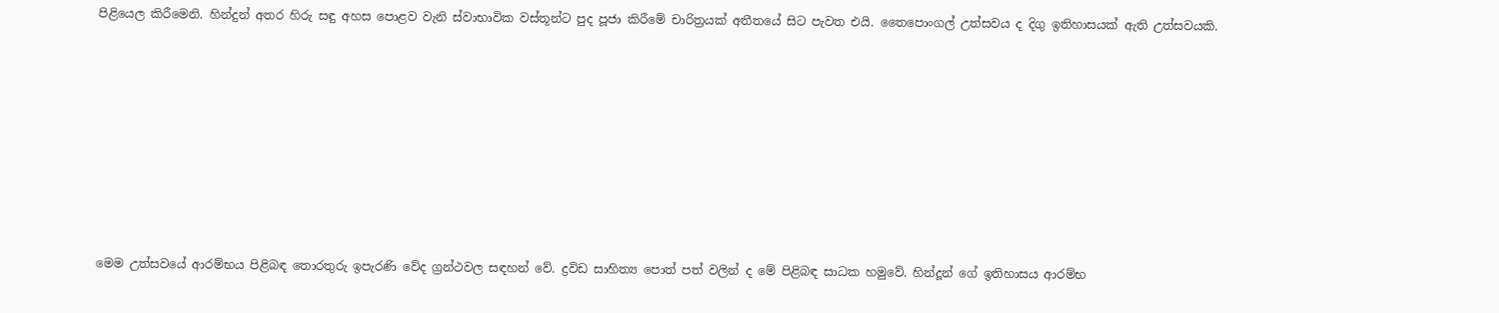පිළියෙල කිරීමෙනි. හින්දුන් අතර හිරු සඳු අහස පොළව වැනි ස්වාභාවික වස්තූන්ට පුද පූජා කිරීමේ චාරිත්‍රයක් අතීතයේ සිට පැවත එයි. තෛපොංගල් උත්සවය ද දිගු ඉතිහාසයක් ඇති උත්සවයකි.








මෙම උත්සවයේ ආරම්භය පිළිබඳ තොරතුරු ඉපැරණි වේද ග්‍රන්ථවල සඳහන් වේ. ද්‍රවිඩ සාහිත්‍ය පොත් පත් වලින් ද මේ පිළිබඳ සාධක හමුවේ. හින්දූන් ගේ ඉතිහාසය ආරම්භ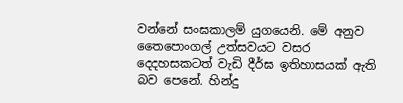වන්නේ සංඝකාලම් යුගයෙනි. මේ අනුව තෛපොංගල් උත්සවයට වසර දෙදහසකටත් වැඩි දීර්ඝ ඉතිහාසයක් ඇති බව පෙනේ. හින්දු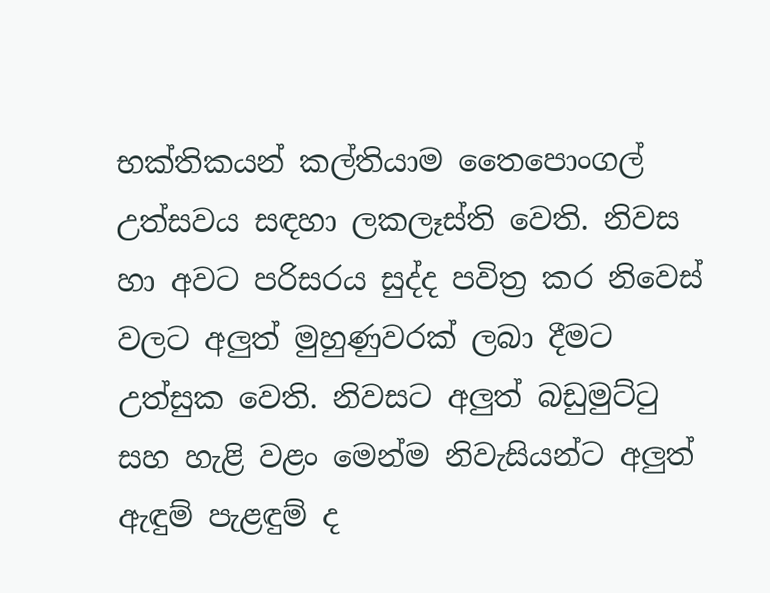භක්තිකයන් කල්තියාම තෛපොංගල් උත්සවය සඳහා ලකලෑස්ති වෙති. නිවස හා අවට පරිසරය සුද්ද පවිත්‍ර කර නිවෙස් වලට අලුත් මුහුණුවරක් ලබා දීමට උත්සුක වෙති. නිවසට අලුත් බඩුමුට්ටු සහ හැළි වළං මෙන්ම නිවැසියන්ට අලුත් ඇඳුම් පැළඳුම් ද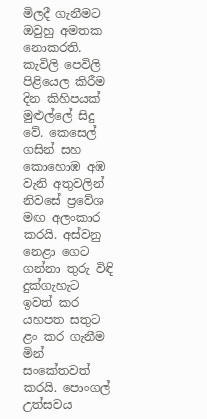මිලදී ගැනීමට ඔවුහු අමතක නොකරති. කැවිලි පෙවිලි පිළියෙල කිරීම දින කිහිපයක් මුළුල්ලේ සිදු වේ. කෙසෙල් ගසින් සහ කොහොඹ අඹ වැනි අතුවලින් නිවසේ ප්‍රවේශ මඟ අලංකාර කරයි. අස්වනු නෙළා ගෙට ගන්නා තුරු විඳි දුක්ගැහැට ඉවත් කර යහපත සතුට ළං කර ගැනීම මින් සංකේතවත් කරයි. පොංගල් උත්සවය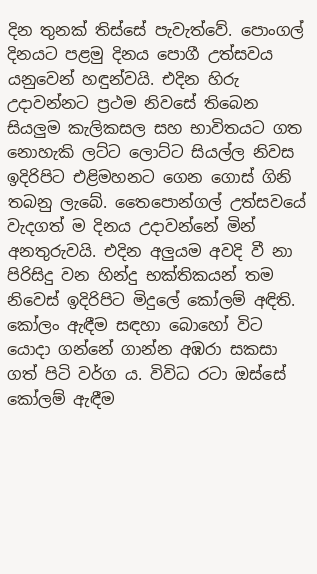දින තුනක් තිස්සේ පැවැත්වේ. පොංගල් දිනයට පළමු දිනය පොගී උත්සවය යනුවෙන් හඳුන්වයි. එදින හිරු උදාවන්නට ප්‍රථම නිවසේ තිබෙන සියලුම කැලිකසල සහ භාවිතයට ගත නොහැකි ලට්ට ලොට්ට සියල්ල නිවස ඉදිරිපිට එළිමහනට ගෙන ගොස් ගිනි තබනු ලැබේ. තෛපොන්ගල් උත්සවයේ වැදගත් ම දිනය උදාවන්නේ මින් අනතුරුවයි. එදින අලුයම අවදි වී නා
පිරිසිදු වන හින්දු භක්තිකයන් තම නිවෙස් ඉදිරිපිට මිදුලේ කෝලම් අඳිති. කෝලං ඇඳීම සඳහා බොහෝ විට යොදා ගන්නේ ගාන්න අඹරා සකසා ගත් පිටි වර්ග ය. විවිධ රටා ඔස්සේ කෝලම් ඇඳීම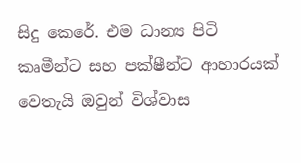සිදු කෙරේ. එම ධාන්‍ය පිටි කෘමීන්ට සහ පක්ෂීන්ට ආහාරයක් වෙතැයි ඔවුන් විශ්වාස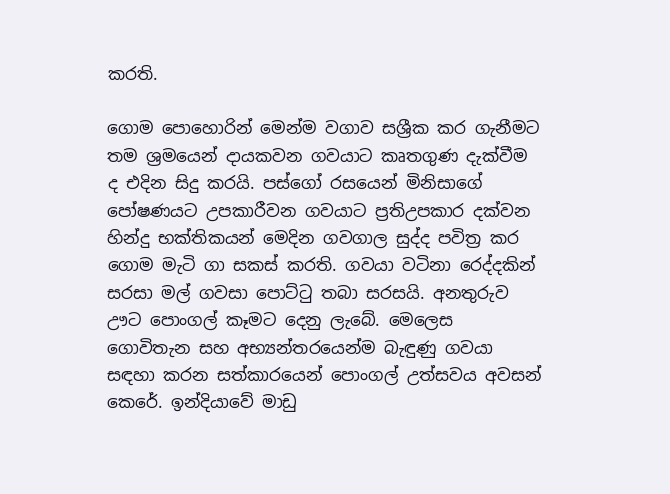කරති.

ගොම පොහොරින් මෙන්ම වගාව සශ්‍රීක කර ගැනීමට තම ශ්‍රමයෙන් දායකවන ගවයාට කෘතගුණ දැක්වීම ද එදින සිදු කරයි. පස්ගෝ රසයෙන් මිනිසාගේ පෝෂණයට උපකාරීවන ගවයාට ප්‍රතිඋපකාර දක්වන හින්දු භක්තිකයන් මෙදින ගවගාල සුද්ද පවිත්‍ර කර ගොම මැටි ගා සකස් කරති. ගවයා වටිනා රෙද්දකින් සරසා මල් ගවසා පොට්ටු තබා සරසයි. අනතුරුව ඌට පොංගල් කෑමට දෙනු ලැබේ. මෙලෙස ගොවිතැන සහ අභ්‍යන්තරයෙන්ම බැඳුණු ගවයා සඳහා කරන සත්කාරයෙන් පොංගල් උත්සවය අවසන් කෙරේ. ඉන්දියාවේ මාඩු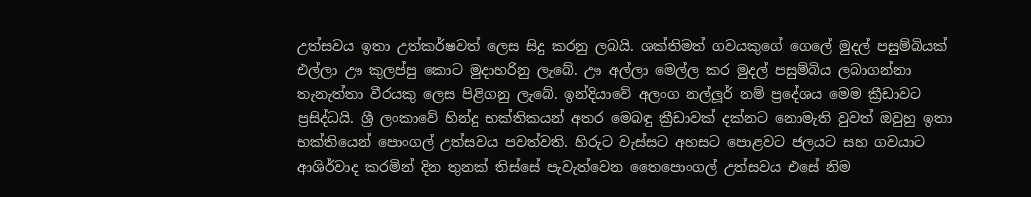උත්සවය ඉතා උත්කර්ෂවත් ලෙස සිදු කරනු ලබයි. ශක්තිමත් ගවයකුගේ ගෙලේ මුදල් පසුම්බියක් එල්ලා ඌ කුලප්පු කොට මුදාහරිනු ලැබේ. ඌ අල්ලා මෙල්ල කර මුදල් පසුම්බිය ලබාගන්නා තැනැත්තා වීරයකු ලෙස පිළිගනු ලැබේ. ඉන්දියාවේ අලංග නල්ලූර් නම් ප්‍රදේශය මෙම ක්‍රීඩාවට ප්‍රසිද්ධයි. ශ්‍රී ලංකාවේ හින්දු භක්තිකයන් අතර මෙබඳු ක්‍රීඩාවක් දක්නට නොමැති වුවත් ඔවුහු ඉතා භක්තියෙන් පොංගල් උත්සවය පවත්වති. හිරුට වැස්සට අහසට පොළවට ජලයට සහ ගවයාට ආශිර්වාද කරමින් දින තුනක් තිස්සේ පැවැත්වෙන තෛපොංගල් උත්සවය එසේ නිම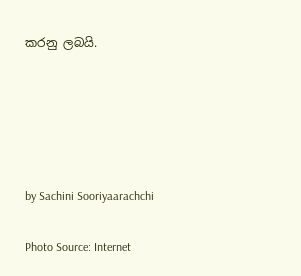කරනු ලබයි.





by Sachini Sooriyaarachchi

Photo Source: Internet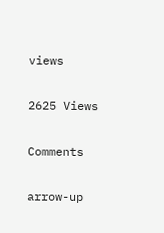views

2625 Views

Comments

arrow-up